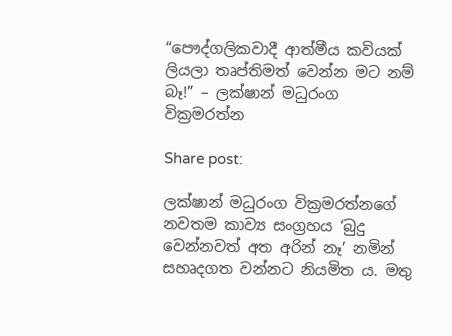“පෞද්ගලිකවාදී ආත්මීය කවියක් ලියලා තෘප්තිමත් වෙන්න මට නම් බෑ!” – ලක්ෂාන් මධුරංග වික්‍රමරත්න

Share post:

ලක්ෂාන් මධුරංග වික්‍රමරත්නගේ නවතම කාව්‍ය සංග්‍රහය ‘බුදු වෙන්නවත් අත අරින් නෑ’ නමින් සහෘදගත වන්නට නියමිත ය. මතු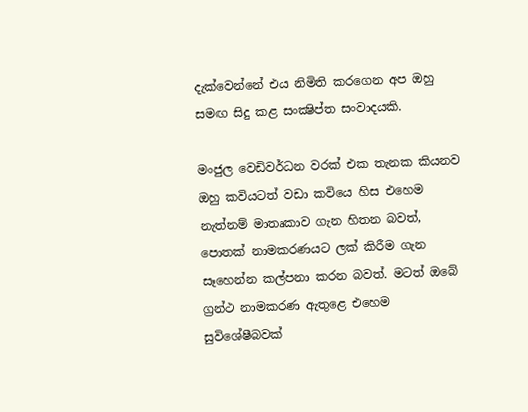දැක්වෙන්නේ එය නිමිති කරගෙන අප ඔහු සමඟ සිදු කළ සංක්‍ෂිප්ත සංවාදයකි.

මංජුල වෙඩිවර්ධන වරක් එක තැනක කියනව ඔහු කවියටත් වඩා කවියෙ හිස එහෙම නැත්නම් මාතෘකාව ගැන හිතන බවත්, පොතක් නාමකරණයට ලක් කිරීම ගැන සෑහෙන්න කල්පනා කරන බවත්. මටත් ඔබේ ග්‍රන්ථ නාමකරණ ඇතුළෙ එහෙම සුවිශේෂීබවක්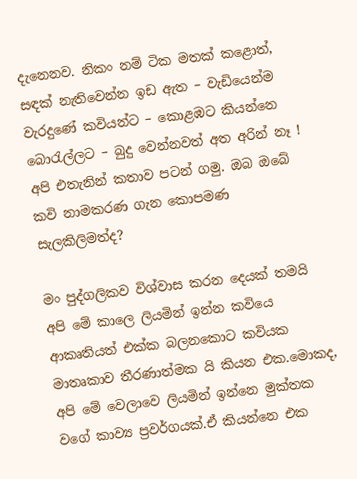දැනෙනව. නිකං නම් ටික මතක් කළොත්, සඳක් නැතිවෙන්න ඉඩ ඇත – වැඩියෙන්ම වැරදුණේ කවියන්ට – කොළඹට කියන්නෙ බොරැල්ලට – බුදු වෙන්නවත් අත අරින් නෑ ! අපි එතැනින් කතාව පටන් ගමු. ඔබ ඔබේ කවි නාමකරණ ගැන කොපමණ සැලකිලිමත්ද?

මං පුද්ගලිකව විශ්වාස කරන දෙයක් තමයි අපි මේ කාලෙ ලියමින් ඉන්න කවියෙ ආකෘතියත් එක්ක බලනකොට කවියක මාතෘකාව තීරණාත්මක යි කියන එක.මොකද, අපි මේ වෙලාවෙ ලියමින් ඉන්නෙ මුක්තක වගේ කාව්‍ය ප්‍රවර්ගයක්.ඒ කියන්නෙ එක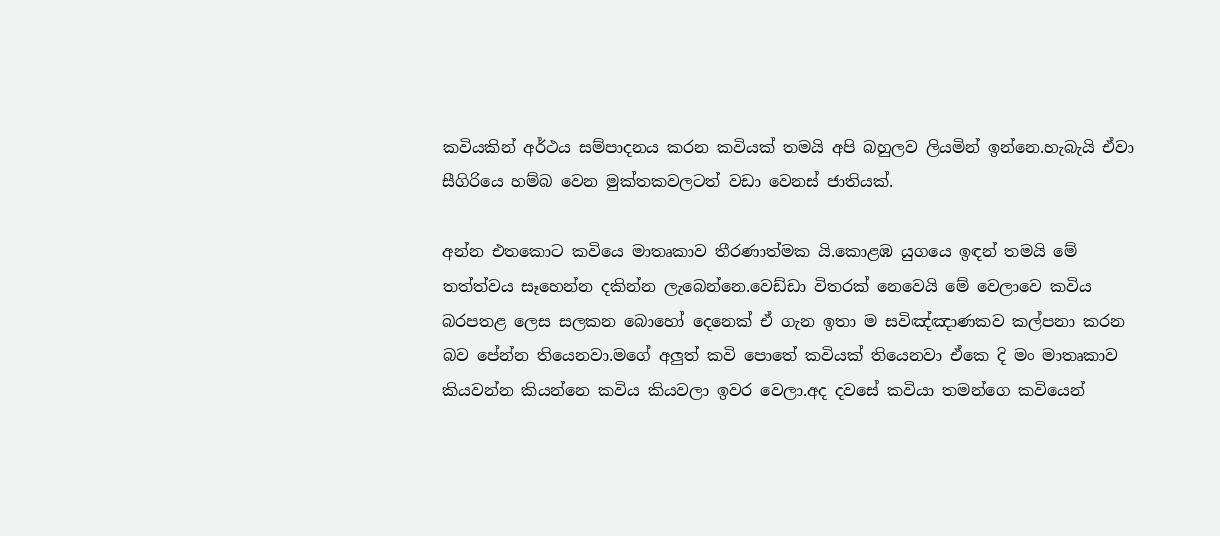කවියකින් අර්ථය සම්පාදනය කරන කවියක් තමයි අපි බහුලව ලියමින් ඉන්නෙ.හැබැයි ඒවා සීගිරියෙ හම්බ වෙන මුක්තකවලටත් වඩා වෙනස් ජාතියක්.

අන්න එතකොට කවියෙ මාතෘකාව තීරණාත්මක යි.කොළඹ යුගයෙ ඉඳන් තමයි මේ තත්ත්වය සෑහෙන්න දකින්න ලැබෙන්නෙ.වෙඩ්ඩා විතරක් නෙවෙයි මේ වෙලාවෙ කවිය බරපතළ ලෙස සලකන බොහෝ දෙනෙක් ඒ ගැන ඉතා ම සවිඤ්ඤාණකව කල්පනා කරන බව පේන්න තියෙනවා.මගේ අලුත් කවි පොතේ කවියක් තියෙනවා ඒකෙ දි මං මාතෘකාව කියවන්න කියන්නෙ කවිය කියවලා ඉවර වෙලා.අද දවසේ කවියා තමන්ගෙ කවියෙන්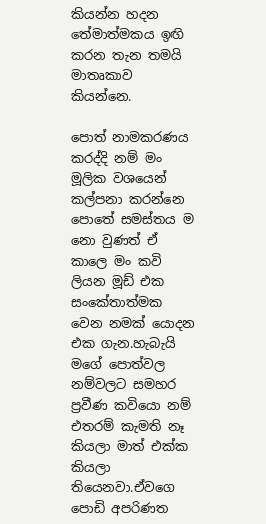කියන්න හදන තේමාත්මකය ඉඟි කරන තැන තමයි මාතෘකාව කියන්නෙ.

පොත් නාමකරණය කරද්දි නම් මං මූලික වශයෙන් කල්පනා කරන්නෙ පොතේ සමස්තය ම නො වුණත් ඒ කාලෙ මං කවි ලියන මූඩ් එක සංකේතාත්මක වෙන නමක් යොදන එක ගැන.හැබැයි මගේ පොත්වල නම්වලට සමහර ප්‍රවීණ කවියො නම් එතරම් කැමති නෑ කියලා මාත් එක්ක කියලා තියෙනවා.ඒවගෙ පොඩි අපරිණත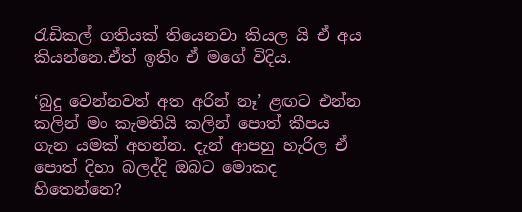රැඩිකල් ගතියක් තියෙනවා කියල යි ඒ අය කියන්නෙ.ඒත් ඉතිං ඒ මගේ විදිය.

‘බුදු වෙන්නවත් අත අරින් නෑ’ ළඟට එන්න කලින් මං කැමතියි කලින් පොත් කීපය ගැන යමක් අහන්න. දැන් ආපහු හැරිල ඒ පොත් දිහා බලද්දි ඔබට මොකද හිතෙන්නෙ?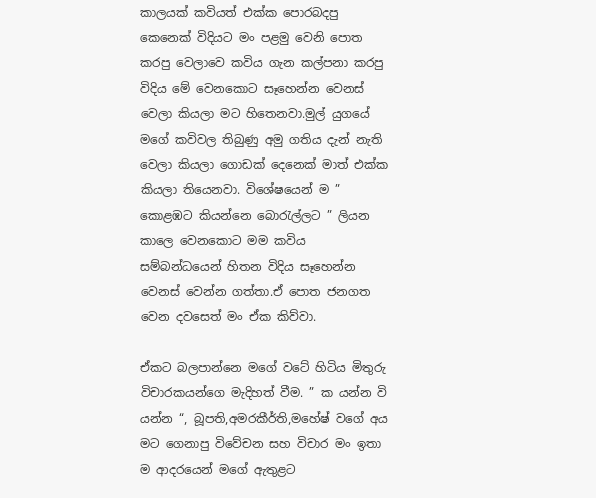කාලයක් කවියත් එක්ක පොරබදපු කෙනෙක් විදියට මං පළමු වෙනි පොත කරපු වෙලාවෙ කවිය ගැන කල්පනා කරපු විදිය මේ වෙනකොට සෑහෙන්න වෙනස් වෙලා කියලා මට හිතෙනවා.මුල් යුගයේ මගේ කවිවල තිබුණු අමු ගතිය දැන් නැති වෙලා කියලා ගොඩක් දෙනෙක් මාත් එක්ක කියලා තියෙනවා. විශේෂයෙන් ම ” කොළඹට කියන්නෙ බොරැල්ලට ” ලියන කාලෙ වෙනකොට මම කවිය සම්බන්ධයෙන් හිතන විදිය සෑහෙන්න වෙනස් වෙන්න ගත්තා.ඒ පොත ජනගත වෙන දවසෙත් මං ඒක කිව්වා.

ඒකට බලපාන්නෙ මගේ වටේ හිටිය මිතුරු විචාරකයන්ගෙ මැදිහත් වීම. ” ක යන්න වි යන්න “, බූපති,අමරකීර්ති,මහේෂ් වගේ අය මට ගෙනාපු විවේචන සහ විචාර මං ඉතා ම ආදරයෙන් මගේ ඇතුළට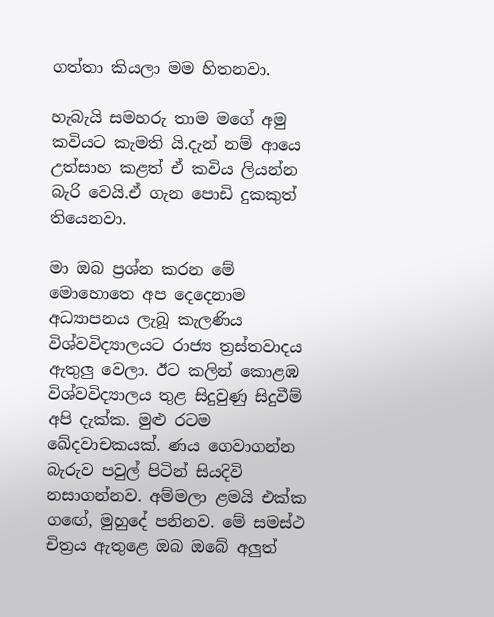ගත්තා කියලා මම හිතනවා.

හැබැයි සමහරු තාම මගේ අමු කවියට කැමති යි.දැන් නම් ආයෙ උත්සාහ කළත් ඒ කවිය ලියන්න බැරි වෙයි.ඒ ගැන පොඩි දුකකුත් තියෙනවා.

මා ඔබ ප්‍රශ්න කරන මේ මොහොතෙ අප දෙදෙනාම අධ්‍යාපනය ලැබූ කැලණිය විශ්වවිද්‍යාලයට රාජ්‍ය ත්‍රස්තවාදය ඇතුලු වෙලා. ඊට කලින් කොළඹ විශ්වවිද්‍යාලය තුළ සිදුවුණු සිදුවීම් අපි දැක්ක. මුළු රටම ඛේදවාචකයක්. ණය ගෙවාගන්න බැරුව පවුල් පිටින් සියදිවි නසාගන්නව. අම්මලා ළමයි එක්ක ගඟේ, මුහුදේ පනිනව. මේ සමස්ථ චිත්‍රය ඇතුළෙ ඔබ ඔබේ අලුත්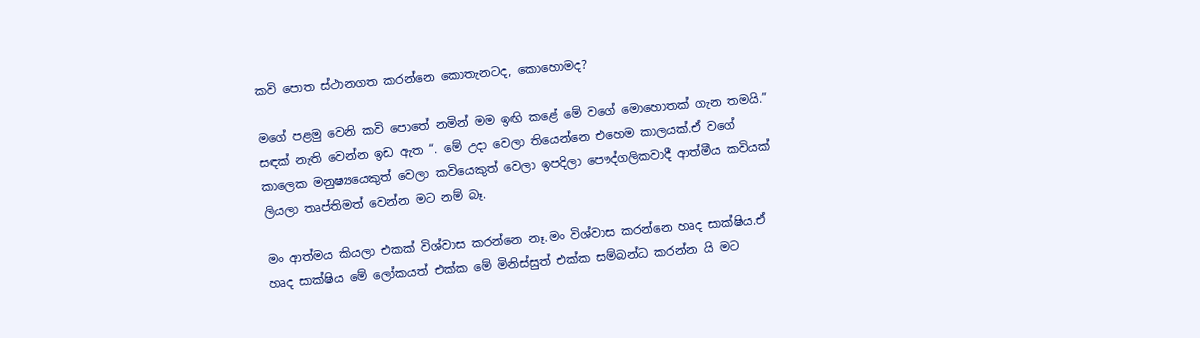කවි පොත ස්ථානගත කරන්නෙ කොතැනටද, කොහොමද?

මගේ පළමු වෙනි කවි පොතේ නමින් මම ඉඟි කළේ මේ වගේ මොහොතක් ගැන තමයි.” සඳක් නැති වෙන්න ඉඩ ඇත “. මේ උදා වෙලා තියෙන්නෙ එහෙම කාලයක්.ඒ වගේ කාලෙක මනුෂ්‍යයෙකුත් වෙලා කවියෙකුත් වෙලා ඉපදිලා පෞද්ගලිකවාදී ආත්මීය කවියක් ලියලා තෘප්තිමත් වෙන්න මට නම් බෑ.

මං ආත්මය කියලා එකක් විශ්වාස කරන්නෙ නෑ.මං විශ්වාස කරන්නෙ හෘද සාක්ෂිය.ඒ හෘද සාක්ෂිය මේ ලෝකයත් එක්ක මේ මිනිස්සුත් එක්ක සම්බන්ධ කරන්න යි මට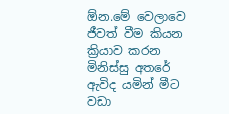ඕන.මේ වෙලාවෙ ජීවත් වීම කියන ක්‍රියාව කරන මිනිස්සු අතරේ ඇවිද යමින් මීට වඩා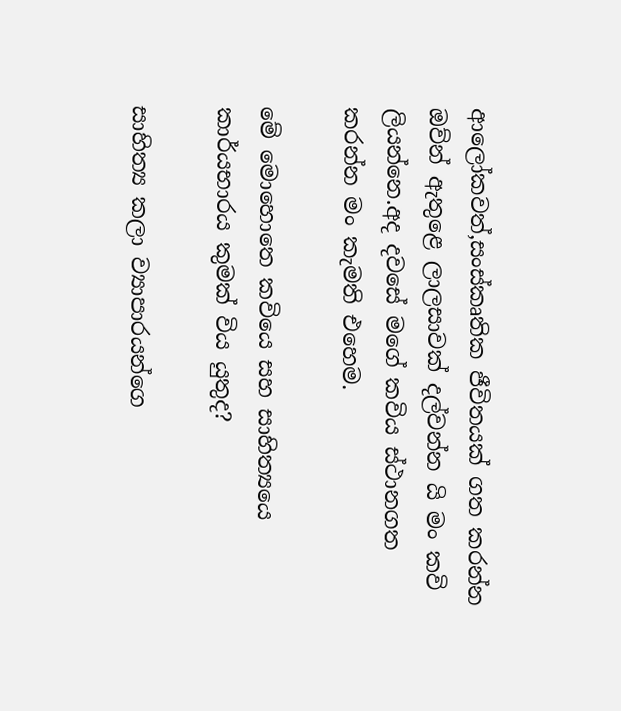ආලෝකවත්,සංස්කෘතික ජීවිතයක් ගත කරන්න ඔව්න් ඇතුළෙ ලාලසාවක් දල්වන්න යි මං කවි ලියන්නෙ.අද දවසේ මගේ කවිය ස්ථානගත කරන්න මං කැමති එහෙම.

මේ මොහොතෙ කවියෙ සහ සාහිත්‍යයෙ කාර්යභාරය කුමක් විය යුතුද?

සාහිත්‍ය කලා ව්‍යාපාරයන්ගෙ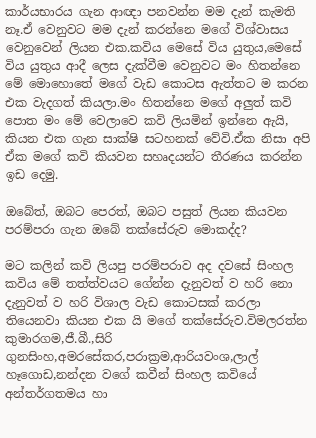කාර්යභාරය ගැන ආඥා පනවන්න මම දැන් කැමති නෑ.ඒ වෙනුවට මම දැන් කරන්නෙ මගේ විශ්වාසය වෙනුවෙන් ලියන එක.කවිය මෙසේ විය යුතුය,මෙසේ විය යුතුය ආදී ලෙස දැක්වීම වෙනුවට මං හිතන්නෙ මේ මොහොතේ මගේ වැඩ කොටස ඇත්තට ම කරන එක වැදගත් කියලා.මං හිතන්නෙ මගේ අලුත් කවි පොත මං මේ වෙලාවෙ කවි ලියමින් ඉන්නෙ ඇයි, කියන එක ගැන සාක්ෂි සටහනක් වේවි.ඒක නිසා අපි ඒක මගේ කවි කියවන සහෘදයන්ට තීරණය කරන්න ඉඩ දෙමු.

ඔබේත්, ඔබට පෙරත්, ඔබට පසුත් ලියන කියවන පරම්පරා ගැන ඔබේ තක්සේරුව මොකද්ද?

මට කලින් කවි ලියපු පරම්පරාව අද දවසේ සිංහල කවිය මේ තත්ත්වයට ගේන්න දැනුවත් ව හරි නො දැනුවත් ව හරි විශාල වැඩ කොටසක් කරලා තියෙනවා කියන එක යි මගේ තක්සේරුව.විමලරත්න කුමාරගම,ජී.බී.,සිරි ගුනසිංහ,අමරසේකර,පරාක්‍රම,ආරියවංශ,ලාල් හෑගොඩ,නන්දන වගේ කවීන් සිංහල කවියේ අන්තර්ගතමය හා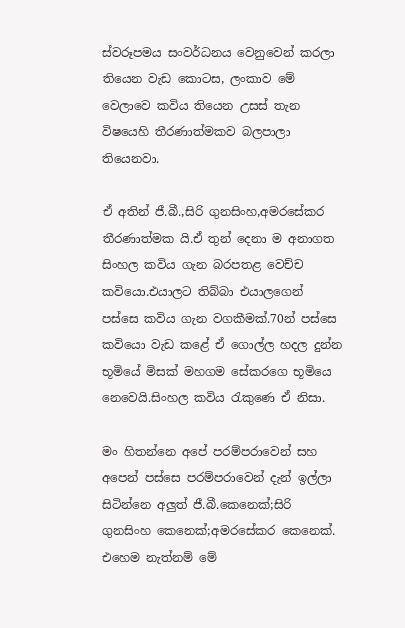ස්වරූපමය සංවර්ධනය වෙනුවෙන් කරලා තියෙන වැඩ කොටස, ලංකාව මේ වෙලාවෙ කවිය තියෙන උසස් තැන විෂයෙහි තීරණාත්මකව බලපාලා තියෙනවා.

ඒ අතින් ජී.බී.,සිරි ගුනසිංහ,අමරසේකර තීරණාත්මක යි.ඒ තුන් දෙනා ම අනාගත සිංහල කවිය ගැන බරපතළ වෙච්ච කවියො.එයාලට තිබ්බා එයාලගෙන් පස්සෙ කවිය ගැන වගකීමක්.70න් පස්සෙ කවියො වැඩ කළේ ඒ ගොල්ල හදල දුන්න භූමියේ මිසක් මහගම සේකරගෙ භූමියෙ නෙවෙයි.සිංහල කවිය රැකුණෙ ඒ නිසා.

මං හිතන්නෙ අපේ පරම්පරාවෙන් සහ අපෙන් පස්සෙ පරම්පරාවෙන් දැන් ඉල්ලා සිටින්නෙ අලුත් ජී.බී.කෙනෙක්;සිරි ගුනසිංහ කෙනෙක්;අමරසේකර කෙනෙක්. එහෙම නැත්නම් මේ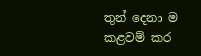තුන් දෙනා ම කළවම් කර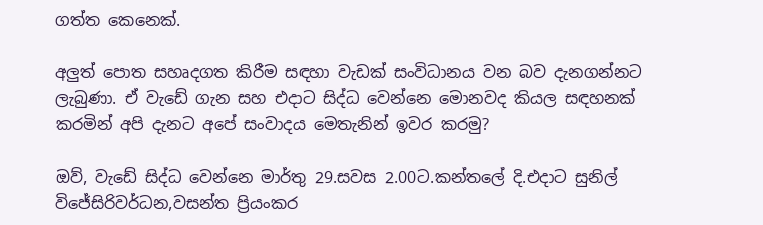ගත්ත කෙනෙක්.

අලුත් පොත සහෘදගත කිරීම සඳහා වැඩක් සංවිධානය වන බව දැනගන්නට ලැබුණා. ඒ වැඩේ ගැන සහ එදාට සිද්ධ වෙන්නෙ මොනවද කියල සඳහනක් කරමින් අපි දැනට අපේ සංවාදය මෙතැනින් ඉවර කරමු?

ඔව්, වැඩේ සිද්ධ වෙන්නෙ මාර්තු 29.සවස 2.00ට.කන්තලේ දි.එදාට සුනිල් විජේසිරිවර්ධන,වසන්ත ප්‍රියංකර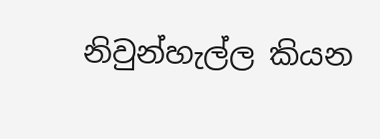නිවුන්හැල්ල කියන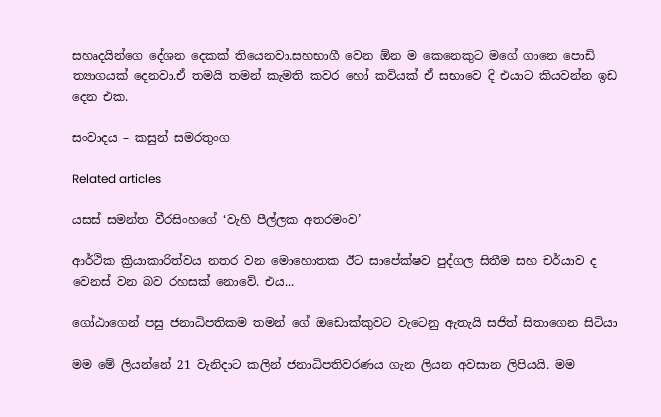සහෘදයින්ගෙ දේශන දෙකක් තියෙනවා.සහභාගී වෙන ඕන ම කෙනෙකුට මගේ ගානෙ පොඩි ත්‍යාගයක් දෙනවා.ඒ තමයි තමන් කැමති කවර හෝ කවියක් ඒ සභාවෙ දි එයාට කියවන්න ඉඩ දෙන එක.

සංවාදය – කසුන් සමරතුංග

Related articles

යසස් සමන්ත වීරසිංහගේ ‘වැහි පීල්ලක අතරමංව’

ආර්ථික ක්‍රියාකාරිත්වය නතර වන මොහොතක ඊට සාපේක්ෂව පුද්ගල සිතීම සහ චර්යාව ද වෙනස් වන බව රහසක් නොවේ. එය...

ගෝඨාගෙන් පසු ජනාධිපතිකම තමන් ගේ ඔඩොක්කුවට වැටෙනු ඇතැයි සජිත් සිතාගෙන සිටියා

මම මේ ලියන්නේ 21 වැනිදාට කලින් ජනාධිපතිවරණය ගැන ලියන අවසාන ලිපියයි. මම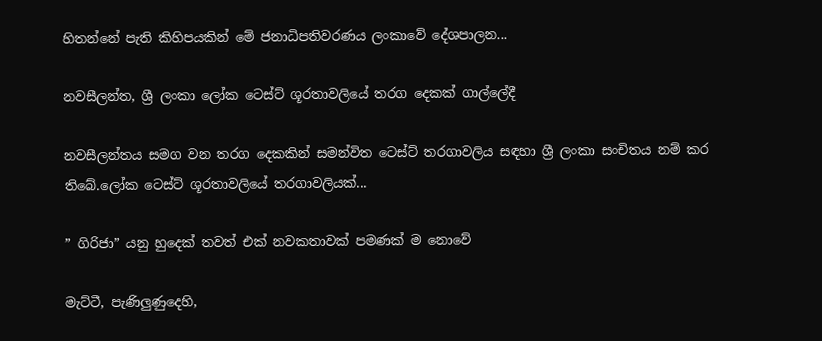හිතන්නේ පැති කිහිපයකින් මේ ජනාධිපතිවරණය ලංකාවේ දේශපාලන...

නවසීලන්ත, ශ්‍රී ලංකා ලෝක ටෙස්ට් ශූරතාවලියේ තරග දෙකක් ගාල්ලේදී

නවසීලන්තය සමග වන තරග දෙකකින් සමන්විත ටෙස්ට් තරගාවලිය සඳහා ශ්‍රී ලංකා සංචිතය නම් කර තිබේ.ලෝක ටෙස්ට් ශූරතාවලියේ තරගාවලියක්...

” ගිරිජා” යනු හුදෙක් තවත් එක් නවකතාවක් පමණක් ම නොවේ

මැට්ටී, පැණිලුණුදෙහි,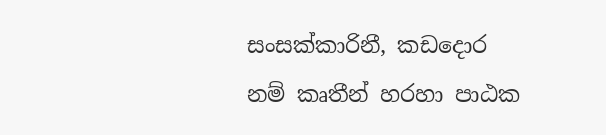සංසක්කාරිනී, කඩදොර නම් කෘතීන් හරහා පාඨක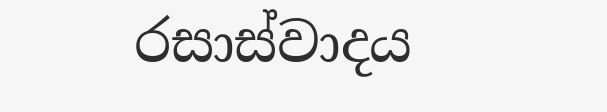රසාස්වාදය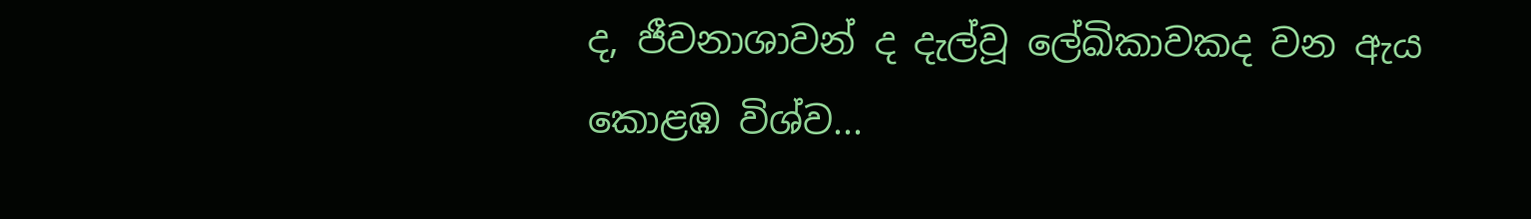ද, ජීවනාශාවන් ද දැල්වූ ලේඛිකාවකද වන ඇය කොළඹ විශ්ව...